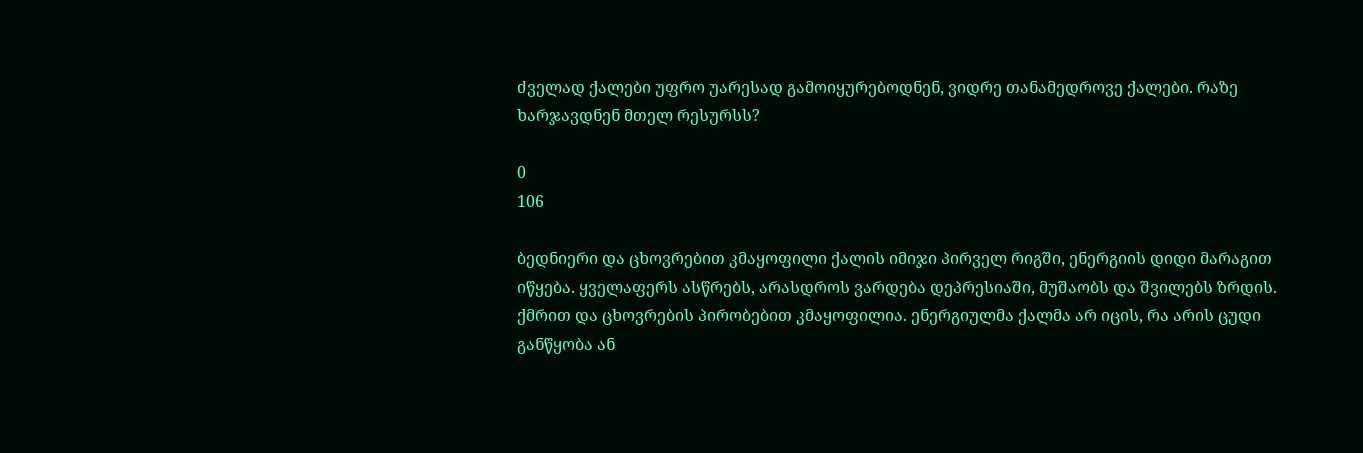ძველად ქალები უფრო უარესად გამოიყურებოდნენ, ვიდრე თანამედროვე ქალები. რაზე ხარჯავდნენ მთელ რესურსს?

0
106

ბედნიერი და ცხოვრებით კმაყოფილი ქალის იმიჯი პირველ რიგში, ენერგიის დიდი მარაგით იწყება. ყველაფერს ასწრებს, არასდროს ვარდება დეპრესიაში, მუშაობს და შვილებს ზრდის. ქმრით და ცხოვრების პირობებით კმაყოფილია. ენერგიულმა ქალმა არ იცის, რა არის ცუდი განწყობა ან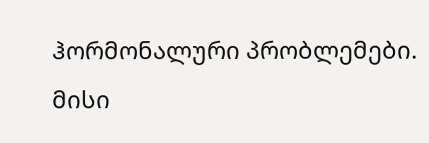ჰორმონალური პრობლემები. მისი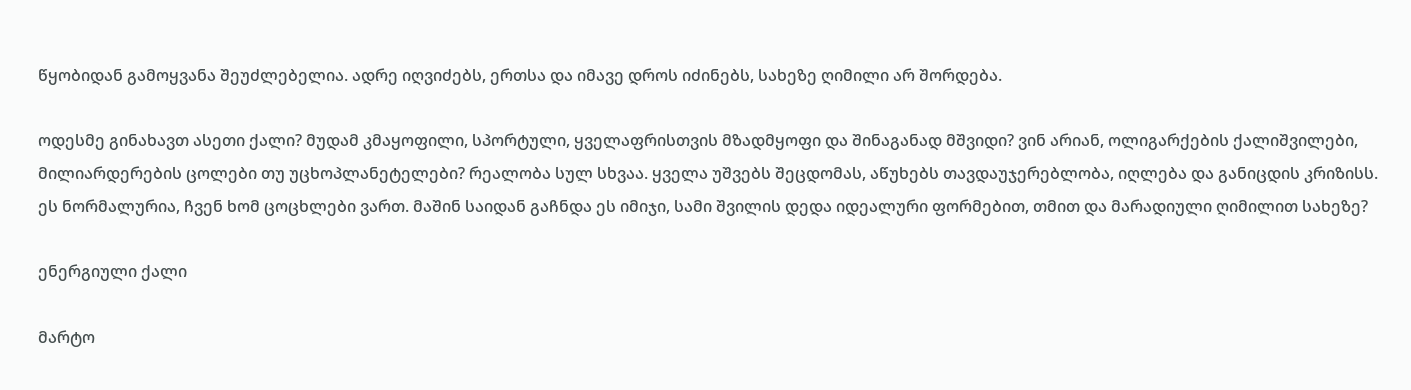წყობიდან გამოყვანა შეუძლებელია. ადრე იღვიძებს, ერთსა და იმავე დროს იძინებს, სახეზე ღიმილი არ შორდება.

ოდესმე გინახავთ ასეთი ქალი? მუდამ კმაყოფილი, სპორტული, ყველაფრისთვის მზადმყოფი და შინაგანად მშვიდი? ვინ არიან, ოლიგარქების ქალიშვილები, მილიარდერების ცოლები თუ უცხოპლანეტელები? რეალობა სულ სხვაა. ყველა უშვებს შეცდომას, აწუხებს თავდაუჯერებლობა, იღლება და განიცდის კრიზისს. ეს ნორმალურია, ჩვენ ხომ ცოცხლები ვართ. მაშინ საიდან გაჩნდა ეს იმიჯი, სამი შვილის დედა იდეალური ფორმებით, თმით და მარადიული ღიმილით სახეზე?

ენერგიული ქალი

მარტო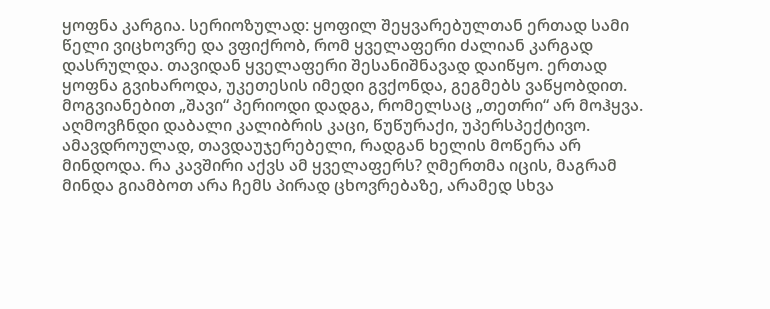ყოფნა კარგია. სერიოზულად: ყოფილ შეყვარებულთან ერთად სამი წელი ვიცხოვრე და ვფიქრობ, რომ ყველაფერი ძალიან კარგად დასრულდა. თავიდან ყველაფერი შესანიშნავად დაიწყო. ერთად ყოფნა გვიხაროდა, უკეთესის იმედი გვქონდა, გეგმებს ვაწყობდით. მოგვიანებით „შავი“ პერიოდი დადგა, რომელსაც „თეთრი“ არ მოჰყვა. აღმოვჩნდი დაბალი კალიბრის კაცი, წუწურაქი, უპერსპექტივო. ამავდროულად, თავდაუჯერებელი, რადგან ხელის მოწერა არ მინდოდა. რა კავშირი აქვს ამ ყველაფერს? ღმერთმა იცის, მაგრამ მინდა გიამბოთ არა ჩემს პირად ცხოვრებაზე, არამედ სხვა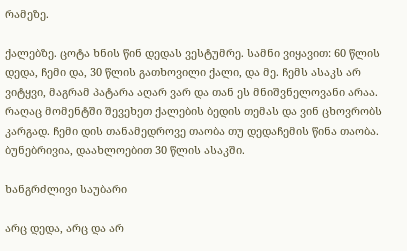რამეზე.

ქალებზე. ცოტა ხნის წინ დედას ვესტუმრე. სამნი ვიყავით: 60 წლის დედა, ჩემი და, 30 წლის გათხოვილი ქალი, და მე. ჩემს ასაკს არ ვიტყვი, მაგრამ პატარა აღარ ვარ და თან ეს მნიშვნელოვანი არაა. რაღაც მომენტში შევეხეთ ქალების ბედის თემას და ვინ ცხოვრობს კარგად. ჩემი დის თანამედროვე თაობა თუ დედაჩემის წინა თაობა. ბუნებრივია, დაახლოებით 30 წლის ასაკში.

ხანგრძლივი საუბარი

არც დედა, არც და არ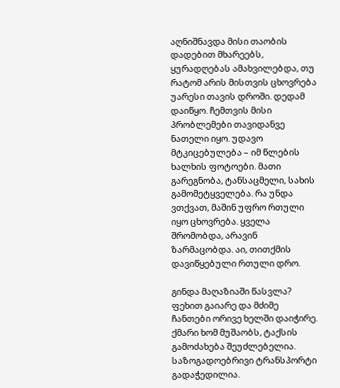აღნიშნავდა მისი თაობის დადებით მხარეებს, ყურადღებას ამახვილებდა, თუ რატომ არის მისთვის ცხოვრება უარესი თავის დროში. დედამ დაიწყო. ჩემთვის მისი პრობლემები თავიდანვე ნათელი იყო. უდავო მტკიცებულება – იმ წლების ხალხის ფოტოები. მათი გარეგნობა, ტანსაცმელი, სახის გამომეტყველება. რა უნდა ვთქვათ, მაშინ უფრო რთული იყო ცხოვრება. ყველა შრომობდა, არავინ ზარმაცობდა. აი, თითქმის დავიწყებული რთული დრო.

გინდა მაღაზიაში წასვლა? ფეხით გაიარე და მძიმე ჩანთები ორივე ხელში დაიჭირე. ქმარი ხომ მუშაობს, ტაქსის გამოძახება შეუძლებელია. საზოგადოებრივი ტრანსპორტი გადაჭედილია.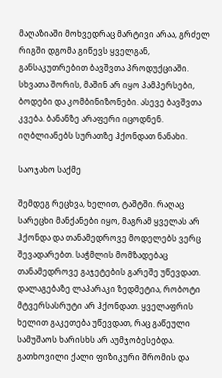მაღაზიაში მოხვედრაც მარტივი არაა, გრძელ რიგში დგომა გიწევს ყველგან, განსაკუთრებით ბავშვთა პროდუქციაში. სხვათა შორის, მაშინ არ იყო პამპერსები, ბოდები და კომბინიზონები. ასევე ბავშვთა კვება. ბანანზე არაფერი იცოდნენ. იღბლიანებს სურათზე ჰქონდათ ნანახი.

საოჯახო საქმე

შემდეგ რეცხვა, ხელით, ტაშტში. რაღაც სარეცხი მანქანები იყო, მაგრამ ყველას არ ჰქონდა და თანამედროვე მოდელებს ვერც შევადარებთ. საჭმლის მომზადებაც თანამედროვე გაჯეტების გარეშე უწევდათ. დალაგებაზე ლაპარაკი ზედმეტია, რობოტი მტვერსასრუტი არ ჰქონდათ. ყველაფრის ხელით გაკეთება უწევდათ, რაც გაწეული სამუშაოს ხარისხს არ აუმჯობესებდა. გათხოვილი ქალი ფიზიკური შრომის და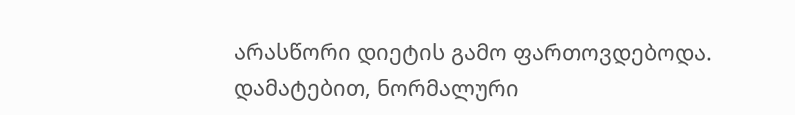არასწორი დიეტის გამო ფართოვდებოდა. დამატებით, ნორმალური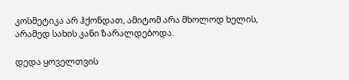კოსმეტიკა არ ჰქონდათ, ამიტომ არა მხოლოდ ხელის, არამედ სახის კანი ზარალდებოდა.

დედა ყოველთვის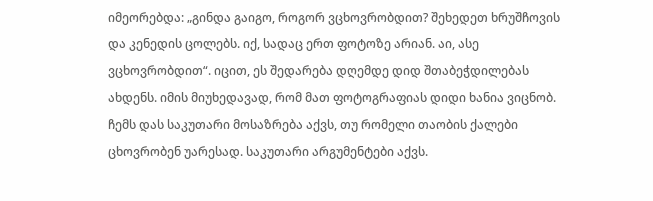იმეორებდა: „გინდა გაიგო, როგორ ვცხოვრობდით? შეხედეთ ხრუშჩოვის და კენედის ცოლებს. იქ, სადაც ერთ ფოტოზე არიან. აი, ასე ვცხოვრობდით“. იცით, ეს შედარება დღემდე დიდ შთაბეჭდილებას ახდენს. იმის მიუხედავად, რომ მათ ფოტოგრაფიას დიდი ხანია ვიცნობ. ჩემს დას საკუთარი მოსაზრება აქვს, თუ რომელი თაობის ქალები ცხოვრობენ უარესად. საკუთარი არგუმენტები აქვს.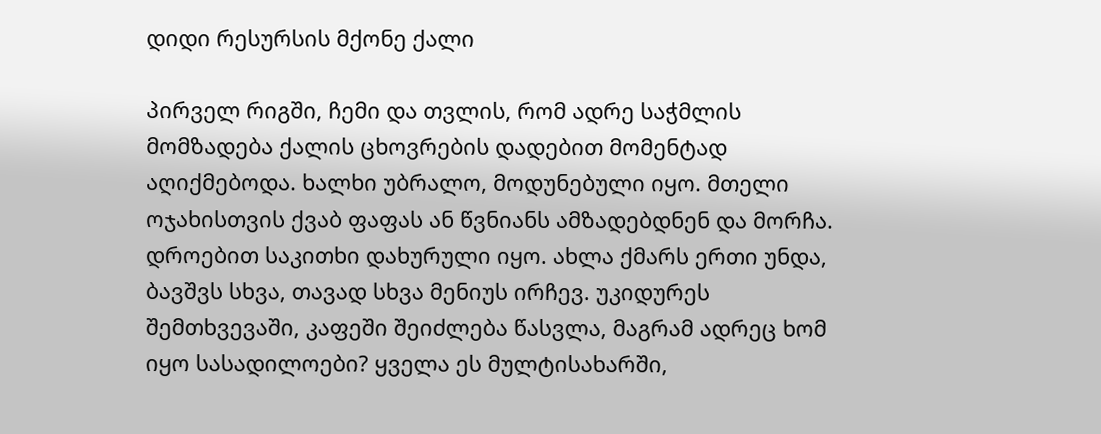დიდი რესურსის მქონე ქალი

პირველ რიგში, ჩემი და თვლის, რომ ადრე საჭმლის მომზადება ქალის ცხოვრების დადებით მომენტად აღიქმებოდა. ხალხი უბრალო, მოდუნებული იყო. მთელი ოჯახისთვის ქვაბ ფაფას ან წვნიანს ამზადებდნენ და მორჩა. დროებით საკითხი დახურული იყო. ახლა ქმარს ერთი უნდა, ბავშვს სხვა, თავად სხვა მენიუს ირჩევ. უკიდურეს შემთხვევაში, კაფეში შეიძლება წასვლა, მაგრამ ადრეც ხომ იყო სასადილოები? ყველა ეს მულტისახარში,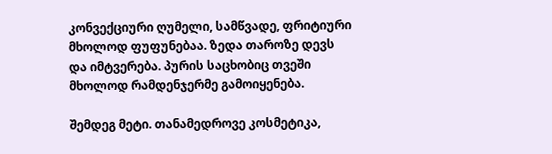კონვექციური ღუმელი, სამწვადე, ფრიტიური მხოლოდ ფუფუნებაა. ზედა თაროზე დევს და იმტვერება. პურის საცხობიც თვეში მხოლოდ რამდენჯერმე გამოიყენება.

შემდეგ მეტი. თანამედროვე კოსმეტიკა,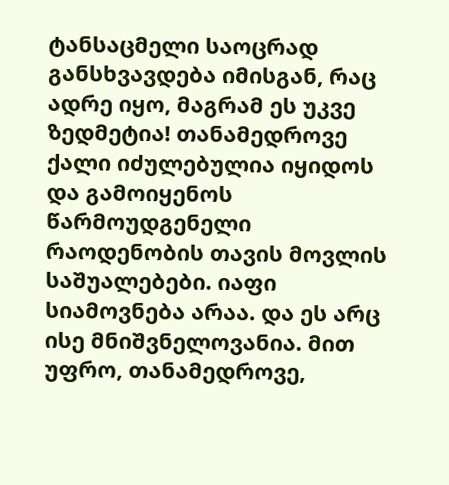ტანსაცმელი საოცრად განსხვავდება იმისგან, რაც ადრე იყო, მაგრამ ეს უკვე ზედმეტია! თანამედროვე ქალი იძულებულია იყიდოს და გამოიყენოს წარმოუდგენელი რაოდენობის თავის მოვლის საშუალებები. იაფი სიამოვნება არაა. და ეს არც ისე მნიშვნელოვანია. მით უფრო, თანამედროვე,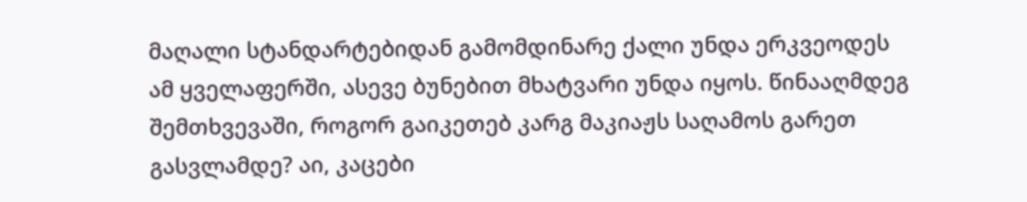მაღალი სტანდარტებიდან გამომდინარე ქალი უნდა ერკვეოდეს ამ ყველაფერში, ასევე ბუნებით მხატვარი უნდა იყოს. წინააღმდეგ შემთხვევაში, როგორ გაიკეთებ კარგ მაკიაჟს საღამოს გარეთ გასვლამდე? აი, კაცები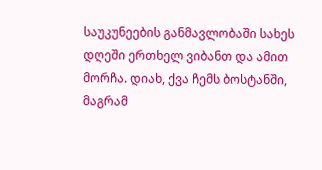საუკუნეების განმავლობაში სახეს დღეში ერთხელ ვიბანთ და ამით მორჩა. დიახ, ქვა ჩემს ბოსტანში, მაგრამ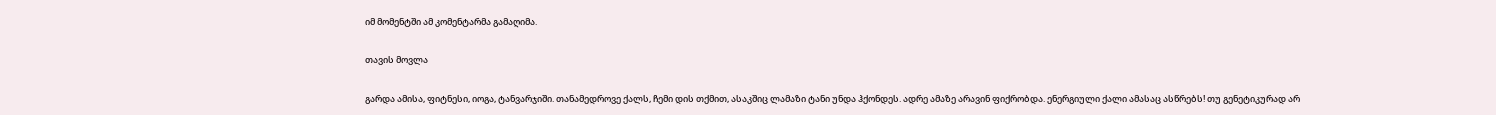იმ მომენტში ამ კომენტარმა გამაღიმა.

თავის მოვლა

გარდა ამისა, ფიტნესი, იოგა, ტანვარჯიში. თანამედროვე ქალს, ჩემი დის თქმით, ასაკშიც ლამაზი ტანი უნდა ჰქონდეს. ადრე ამაზე არავინ ფიქრობდა. ენერგიული ქალი ამასაც ასწრებს! თუ გენეტიკურად არ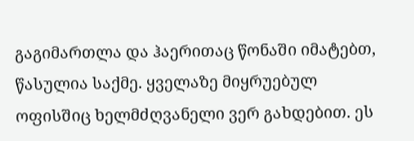გაგიმართლა და ჰაერითაც წონაში იმატებთ, წასულია საქმე. ყველაზე მიყრუებულ ოფისშიც ხელმძღვანელი ვერ გახდებით. ეს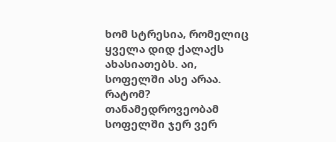ხომ სტრესია, რომელიც ყველა დიდ ქალაქს ახასიათებს. აი, სოფელში ასე არაა. რატომ? თანამედროვეობამ სოფელში ჯერ ვერ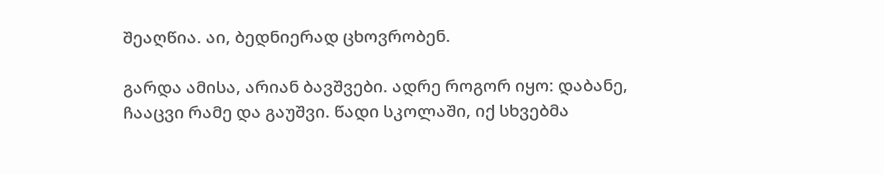შეაღწია. აი, ბედნიერად ცხოვრობენ.

გარდა ამისა, არიან ბავშვები. ადრე როგორ იყო: დაბანე, ჩააცვი რამე და გაუშვი. წადი სკოლაში, იქ სხვებმა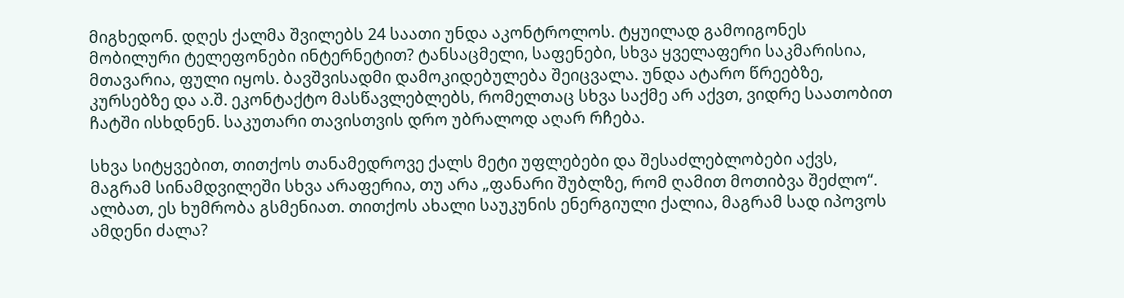მიგხედონ. დღეს ქალმა შვილებს 24 საათი უნდა აკონტროლოს. ტყუილად გამოიგონეს მობილური ტელეფონები ინტერნეტით? ტანსაცმელი, საფენები, სხვა ყველაფერი საკმარისია, მთავარია, ფული იყოს. ბავშვისადმი დამოკიდებულება შეიცვალა. უნდა ატარო წრეებზე, კურსებზე და ა.შ. ეკონტაქტო მასწავლებლებს, რომელთაც სხვა საქმე არ აქვთ, ვიდრე საათობით ჩატში ისხდნენ. საკუთარი თავისთვის დრო უბრალოდ აღარ რჩება.

სხვა სიტყვებით, თითქოს თანამედროვე ქალს მეტი უფლებები და შესაძლებლობები აქვს, მაგრამ სინამდვილეში სხვა არაფერია, თუ არა „ფანარი შუბლზე, რომ ღამით მოთიბვა შეძლო“. ალბათ, ეს ხუმრობა გსმენიათ. თითქოს ახალი საუკუნის ენერგიული ქალია, მაგრამ სად იპოვოს ამდენი ძალა?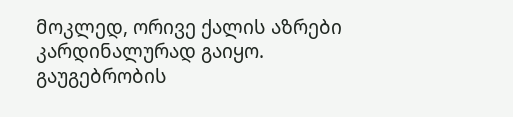მოკლედ, ორივე ქალის აზრები კარდინალურად გაიყო. გაუგებრობის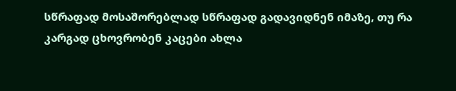სწრაფად მოსაშორებლად სწრაფად გადავიდნენ იმაზე, თუ რა კარგად ცხოვრობენ კაცები ახლა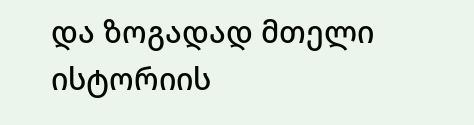და ზოგადად მთელი ისტორიის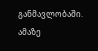განმავლობაში. ამაზე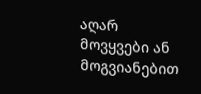აღარ მოვყვები ან მოგვიანებით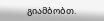გიამბობთ.